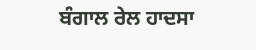ਬੰਗਾਲ ਰੇਲ ਹਾਦਸਾ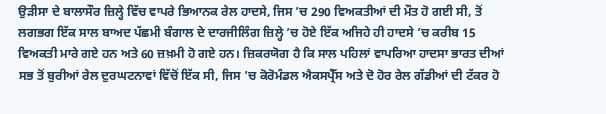ਉੜੀਸਾ ਦੇ ਬਾਲਾਸੌਰ ਜ਼ਿਲ੍ਹੇ ਵਿੱਚ ਵਾਪਰੇ ਭਿਆਨਕ ਰੇਲ ਹਾਦਸੇ, ਜਿਸ ’ਚ 290 ਵਿਅਕਤੀਆਂ ਦੀ ਮੌਤ ਹੋ ਗਈ ਸੀ, ਤੋਂ ਲਗਭਗ ਇੱਕ ਸਾਲ ਬਾਅਦ ਪੱਛਮੀ ਬੰਗਾਲ ਦੇ ਦਾਰਜੀਲਿੰਗ ਜ਼ਿਲ੍ਹੇ ’ਚ ਹੋਏ ਇੱਕ ਅਜਿਹੇ ਹੀ ਹਾਦਸੇ ’ਚ ਕਰੀਬ 15 ਵਿਅਕਤੀ ਮਾਰੇ ਗਏ ਹਨ ਅਤੇ 60 ਜ਼ਖ਼ਮੀ ਹੋ ਗਏ ਹਨ। ਜ਼ਿਕਰਯੋਗ ਹੈ ਕਿ ਸਾਲ ਪਹਿਲਾਂ ਵਾਪਰਿਆ ਹਾਦਸਾ ਭਾਰਤ ਦੀਆਂ ਸਭ ਤੋਂ ਬੁਰੀਆਂ ਰੇਲ ਦੁਰਘਟਨਾਵਾਂ ਵਿੱਚੋਂ ਇੱਕ ਸੀ, ਜਿਸ ’ਚ ਕੋਰੋਮੰਡਲ ਐਕਸਪ੍ਰੈੱਸ ਅਤੇ ਦੋ ਹੋਰ ਰੇਲ ਗੱਡੀਆਂ ਦੀ ਟੱਕਰ ਹੋ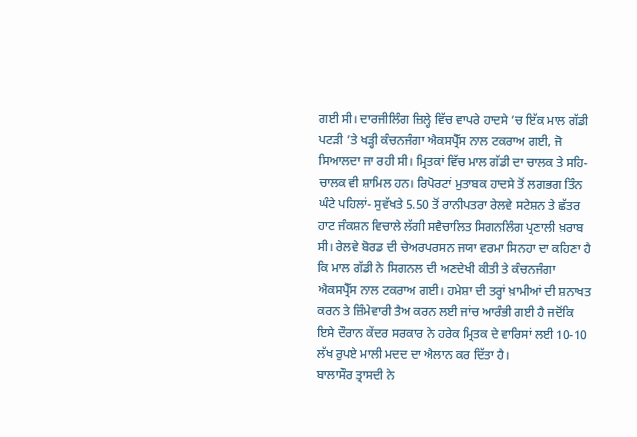ਗਈ ਸੀ। ਦਾਰਜੀਲਿੰਗ ਜ਼ਿਲ੍ਹੇ ਵਿੱਚ ਵਾਪਰੇ ਹਾਦਸੇ ’ਚ ਇੱਕ ਮਾਲ ਗੱਡੀ ਪਟੜੀ ’ਤੇ ਖੜ੍ਹੀ ਕੰਚਨਜੰਗਾ ਐਕਸਪ੍ਰੈੱਸ ਨਾਲ ਟਕਰਾਅ ਗਈ, ਜੋ ਸਿਆਲਦਾ ਜਾ ਰਹੀ ਸੀ। ਮ੍ਰਿਤਕਾਂ ਵਿੱਚ ਮਾਲ ਗੱਡੀ ਦਾ ਚਾਲਕ ਤੇ ਸਹਿ-ਚਾਲਕ ਵੀ ਸ਼ਾਮਿਲ ਹਨ। ਰਿਪੋਰਟਾਂ ਮੁਤਾਬਕ ਹਾਦਸੇ ਤੋਂ ਲਗਭਗ ਤਿੰਨ ਘੰਟੇ ਪਹਿਲਾਂ- ਸੁਵੱਖਤੇ 5.50 ਤੋਂ ਰਾਨੀਪਤਰਾ ਰੇਲਵੇ ਸਟੇਸ਼ਨ ਤੇ ਛੱਤਰ ਹਾਟ ਜੰਕਸ਼ਨ ਵਿਚਾਲੇ ਲੱਗੀ ਸਵੈਚਾਲਿਤ ਸਿਗਨਲਿੰਗ ਪ੍ਰਣਾਲੀ ਖ਼ਰਾਬ ਸੀ। ਰੇਲਵੇ ਬੋਰਡ ਦੀ ਚੇਅਰਪਰਸਨ ਜਯਾ ਵਰਮਾ ਸਿਨਹਾ ਦਾ ਕਹਿਣਾ ਹੈ ਕਿ ਮਾਲ ਗੱਡੀ ਨੇ ਸਿਗਨਲ ਦੀ ਅਣਦੇਖੀ ਕੀਤੀ ਤੇ ਕੰਚਨਜੰਗਾ ਐਕਸਪ੍ਰੈੱਸ ਨਾਲ ਟਕਰਾਅ ਗਈ। ਹਮੇਸ਼ਾ ਦੀ ਤਰ੍ਹਾਂ ਖ਼ਾਮੀਆਂ ਦੀ ਸ਼ਨਾਖਤ ਕਰਨ ਤੇ ਜ਼ਿੰਮੇਵਾਰੀ ਤੈਅ ਕਰਨ ਲਈ ਜਾਂਚ ਆਰੰਭੀ ਗਈ ਹੈ ਜਦੋਂਕਿ ਇਸੇ ਦੌਰਾਨ ਕੇਂਦਰ ਸਰਕਾਰ ਨੇ ਹਰੇਕ ਮ੍ਰਿਤਕ ਦੇ ਵਾਰਿਸਾਂ ਲਈ 10-10 ਲੱਖ ਰੁਪਏ ਮਾਲੀ ਮਦਦ ਦਾ ਐਲਾਨ ਕਰ ਦਿੱਤਾ ਹੈ।
ਬਾਲਾਸੌਰ ਤ੍ਰਾਸਦੀ ਨੇ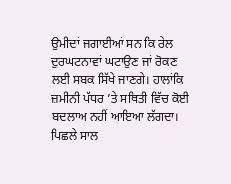ਉਮੀਦਾਂ ਜਗਾਈਆਂ ਸਨ ਕਿ ਰੇਲ ਦੁਰਘਟਨਾਵਾਂ ਘਟਾਉਣ ਜਾਂ ਰੋਕਣ ਲਈ ਸਬਕ ਸਿੱਖੇ ਜਾਣਗੇ। ਹਾਲਾਂਕਿ ਜ਼ਮੀਨੀ ਪੱਧਰ ’ਤੇ ਸਥਿਤੀ ਵਿੱਚ ਕੋਈ ਬਦਲਾਅ ਨਹੀਂ ਆਇਆ ਲੱਗਦਾ। ਪਿਛਲੇ ਸਾਲ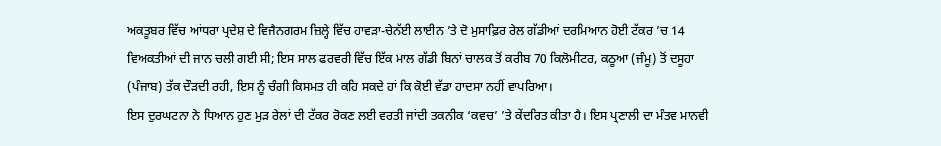ਅਕਤੂਬਰ ਵਿੱਚ ਆਂਧਰਾ ਪ੍ਰਦੇਸ਼ ਦੇ ਵਿਜੈਨਗਰਮ ਜ਼ਿਲ੍ਹੇ ਵਿੱਚ ਹਾਵੜਾ-ਚੇਨੱਈ ਲਾਈਨ ’ਤੇ ਦੋ ਮੁਸਾਫ਼ਿਰ ਰੇਲ ਗੱਡੀਆਂ ਦਰਮਿਆਨ ਹੋਈ ਟੱਕਰ ’ਚ 14 ਵਿਅਕਤੀਆਂ ਦੀ ਜਾਨ ਚਲੀ ਗਈ ਸੀ; ਇਸ ਸਾਲ ਫਰਵਰੀ ਵਿੱਚ ਇੱਕ ਮਾਲ ਗੱਡੀ ਬਿਨਾਂ ਚਾਲਕ ਤੋਂ ਕਰੀਬ 70 ਕਿਲੋਮੀਟਰ, ਕਠੂਆ (ਜੰਮੂ) ਤੋਂ ਦਸੂਹਾ (ਪੰਜਾਬ) ਤੱਕ ਦੌੜਦੀ ਰਹੀ, ਇਸ ਨੂੰ ਚੰਗੀ ਕਿਸਮਤ ਹੀ ਕਹਿ ਸਕਦੇ ਹਾਂ ਕਿ ਕੋਈ ਵੱਡਾ ਹਾਦਸਾ ਨਹੀਂ ਵਾਪਰਿਆ।
ਇਸ ਦੁਰਘਟਨਾ ਨੇ ਧਿਆਨ ਹੁਣ ਮੁੜ ਰੇਲਾਂ ਦੀ ਟੱਕਰ ਰੋਕਣ ਲਈ ਵਰਤੀ ਜਾਂਦੀ ਤਕਨੀਕ ‘ਕਵਚ’ ’ਤੇ ਕੇਂਦਰਿਤ ਕੀਤਾ ਹੈ। ਇਸ ਪ੍ਰਣਾਲੀ ਦਾ ਮੰਤਵ ਮਾਨਵੀ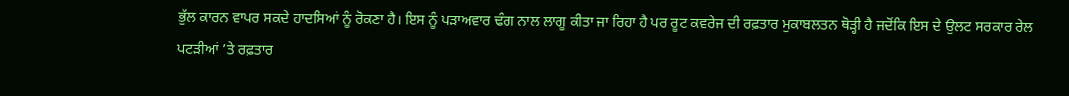ਭੁੱਲ ਕਾਰਨ ਵਾਪਰ ਸਕਦੇ ਹਾਦਸਿਆਂ ਨੂੰ ਰੋਕਣਾ ਹੈ। ਇਸ ਨੂੰ ਪੜਾਅਵਾਰ ਢੰਗ ਨਾਲ ਲਾਗੂ ਕੀਤਾ ਜਾ ਰਿਹਾ ਹੈ ਪਰ ਰੂਟ ਕਵਰੇਜ ਦੀ ਰਫ਼ਤਾਰ ਮੁਕਾਬਲਤਨ ਥੋੜ੍ਹੀ ਹੈ ਜਦੋਂਕਿ ਇਸ ਦੇ ਉਲਟ ਸਰਕਾਰ ਰੇਲ ਪਟੜੀਆਂ ’ਤੇ ਰਫ਼ਤਾਰ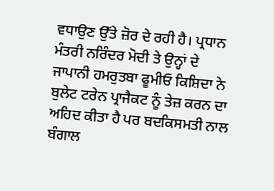ਵਧਾਉਣ ਉੱਤੇ ਜ਼ੋਰ ਦੇ ਰਹੀ ਹੈ। ਪ੍ਰਧਾਨ ਮੰਤਰੀ ਨਰਿੰਦਰ ਮੋਦੀ ਤੇ ਉਨ੍ਹਾਂ ਦੇ ਜਾਪਾਨੀ ਹਮਰੁਤਬਾ ਫੂਮੀਓ ਕਿਸ਼ਿਦਾ ਨੇ ਬੁਲੇਟ ਟਰੇਨ ਪ੍ਰਾਜੈਕਟ ਨੂੰ ਤੇਜ਼ ਕਰਨ ਦਾ ਅਹਿਦ ਕੀਤਾ ਹੈ ਪਰ ਬਦਕਿਸਮਤੀ ਨਾਲ ਬੰਗਾਲ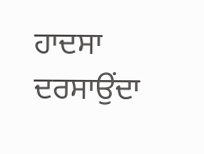ਹਾਦਸਾ ਦਰਸਾਉਂਦਾ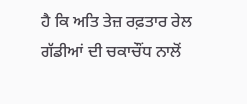ਹੈ ਕਿ ਅਤਿ ਤੇਜ਼ ਰਫ਼ਤਾਰ ਰੇਲ ਗੱਡੀਆਂ ਦੀ ਚਕਾਚੌਂਧ ਨਾਲੋਂ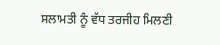ਸਲਾਮਤੀ ਨੂੰ ਵੱਧ ਤਰਜੀਹ ਮਿਲਣੀ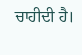ਚਾਹੀਦੀ ਹੈ।